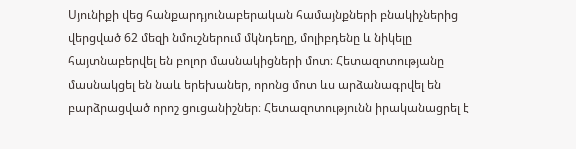Սյունիքի վեց հանքարդյունաբերական համայնքների բնակիչներից վերցված 62 մեզի նմուշներում մկնդեղը, մոլիբդենը և նիկելը հայտնաբերվել են բոլոր մասնակիցների մոտ։ Հետազոտությանը մասնակցել են նաև երեխաներ, որոնց մոտ ևս արձանագրվել են բարձրացված որոշ ցուցանիշներ։ Հետազոտությունն իրականացրել է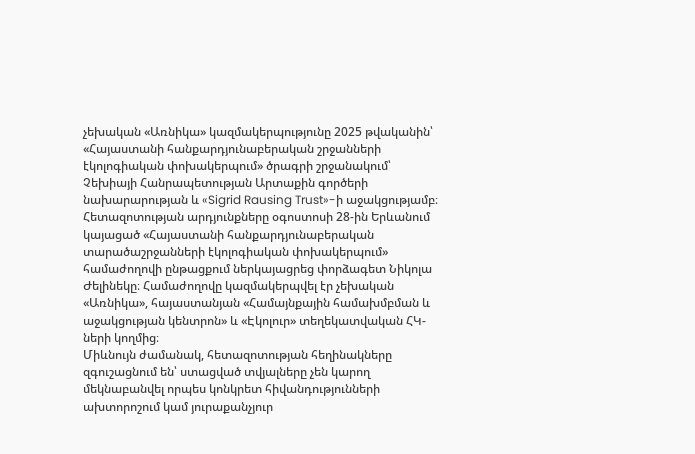չեխական «Առնիկա» կազմակերպությունը 2025 թվականին՝ «Հայաստանի հանքարդյունաբերական շրջանների էկոլոգիական փոխակերպում» ծրագրի շրջանակում՝ Չեխիայի Հանրապետության Արտաքին գործերի նախարարության և «Sigrid Rausing Trust»-ի աջակցությամբ։
Հետազոտության արդյունքները օգոստոսի 28-ին Երևանում կայացած «Հայաստանի հանքարդյունաբերական տարածաշրջանների էկոլոգիական փոխակերպում» համաժողովի ընթացքում ներկայացրեց փորձագետ Նիկոլա Ժելինեկը։ Համաժողովը կազմակերպվել էր չեխական «Առնիկա», հայաստանյան «Համայնքային համախմբման և աջակցության կենտրոն» և «Էկոլուր» տեղեկատվական ՀԿ-ների կողմից։
Միևնույն ժամանակ, հետազոտության հեղինակները զգուշացնում են՝ ստացված տվյալները չեն կարող մեկնաբանվել որպես կոնկրետ հիվանդությունների ախտորոշում կամ յուրաքանչյուր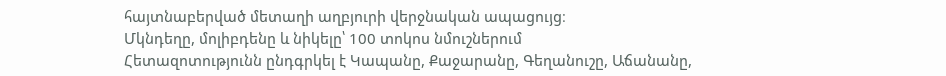հայտնաբերված մետաղի աղբյուրի վերջնական ապացույց։
Մկնդեղը, մոլիբդենը և նիկելը՝ 100 տոկոս նմուշներում
Հետազոտությունն ընդգրկել է Կապանը, Քաջարանը, Գեղանուշը, Աճանանը,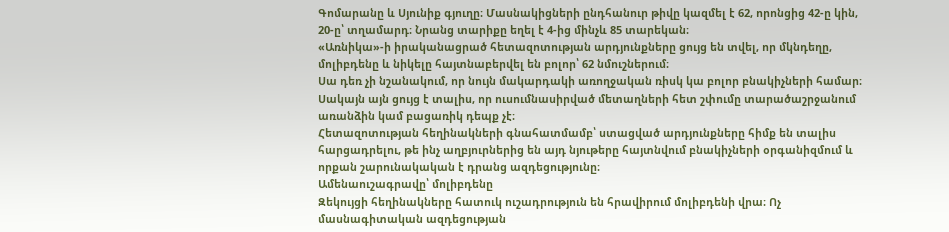Գոմարանը և Սյունիք գյուղը։ Մասնակիցների ընդհանուր թիվը կազմել է 62, որոնցից 42-ը կին, 20-ը՝ տղամարդ։ Նրանց տարիքը եղել է 4-ից մինչև 85 տարեկան։
«Առնիկա»-ի իրականացրած հետազոտության արդյունքները ցույց են տվել, որ մկնդեղը, մոլիբդենը և նիկելը հայտնաբերվել են բոլոր՝ 62 նմուշներում։
Սա դեռ չի նշանակում, որ նույն մակարդակի առողջական ռիսկ կա բոլոր բնակիչների համար։ Սակայն այն ցույց է տալիս, որ ուսումնասիրված մետաղների հետ շփումը տարածաշրջանում առանձին կամ բացառիկ դեպք չէ։
Հետազոտության հեղինակների գնահատմամբ՝ ստացված արդյունքները հիմք են տալիս հարցադրելու, թե ինչ աղբյուրներից են այդ նյութերը հայտնվում բնակիչների օրգանիզմում և որքան շարունակական է դրանց ազդեցությունը։
Ամենաուշագրավը՝ մոլիբդենը
Զեկույցի հեղինակները հատուկ ուշադրություն են հրավիրում մոլիբդենի վրա։ Ոչ մասնագիտական ազդեցության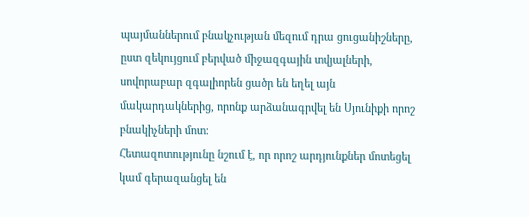պայմաններում բնակչության մեզում դրա ցուցանիշները, ըստ զեկույցում բերված միջազգային տվյալների, սովորաբար զգալիորեն ցածր են եղել այն մակարդակներից, որոնք արձանագրվել են Սյունիքի որոշ բնակիչների մոտ։
Հետազոտությունը նշում է, որ որոշ արդյունքներ մոտեցել կամ գերազանցել են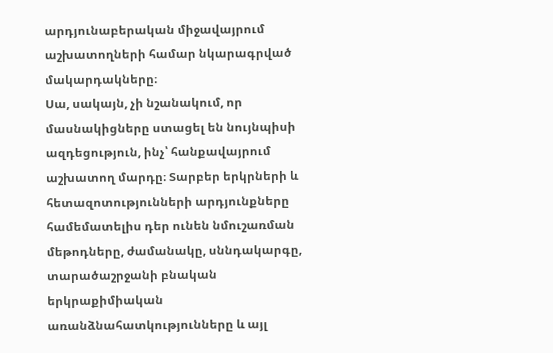արդյունաբերական միջավայրում աշխատողների համար նկարագրված մակարդակները։
Սա, սակայն, չի նշանակում, որ մասնակիցները ստացել են նույնպիսի ազդեցություն, ինչ՝ հանքավայրում աշխատող մարդը։ Տարբեր երկրների և հետազոտությունների արդյունքները համեմատելիս դեր ունեն նմուշառման մեթոդները, ժամանակը, սննդակարգը, տարածաշրջանի բնական երկրաքիմիական առանձնահատկությունները և այլ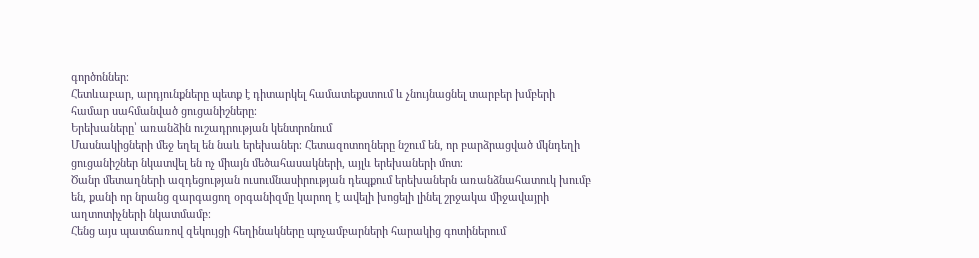գործոններ։
Հետևաբար, արդյունքները պետք է դիտարկել համատեքստում և չնույնացնել տարբեր խմբերի համար սահմանված ցուցանիշները։
Երեխաները՝ առանձին ուշադրության կենտրոնում
Մասնակիցների մեջ եղել են նաև երեխաներ։ Հետազոտողները նշում են, որ բարձրացված մկնդեղի ցուցանիշներ նկատվել են ոչ միայն մեծահասակների, այլև երեխաների մոտ։
Ծանր մետաղների ազդեցության ուսումնասիրության դեպքում երեխաներն առանձնահատուկ խումբ են, քանի որ նրանց զարգացող օրգանիզմը կարող է ավելի խոցելի լինել շրջակա միջավայրի աղտոտիչների նկատմամբ։
Հենց այս պատճառով զեկույցի հեղինակները պոչամբարների հարակից գոտիներում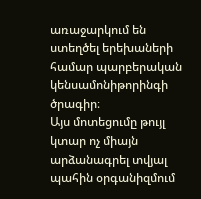առաջարկում են ստեղծել երեխաների համար պարբերական կենսամոնիթորինգի ծրագիր։
Այս մոտեցումը թույլ կտար ոչ միայն արձանագրել տվյալ պահին օրգանիզմում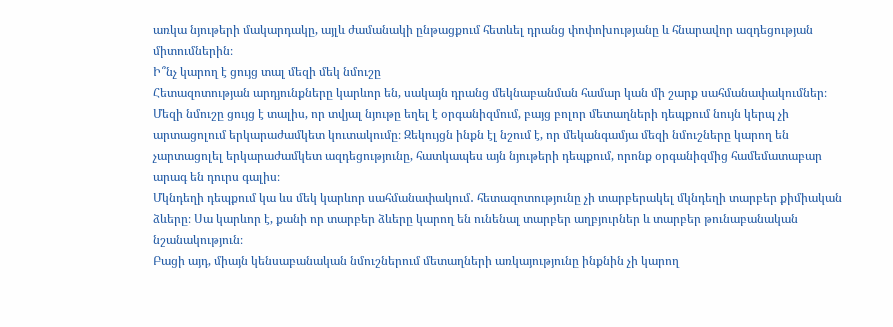առկա նյութերի մակարդակը, այլև ժամանակի ընթացքում հետևել դրանց փոփոխությանը և հնարավոր ազդեցության միտումներին։
Ի՞նչ կարող է ցույց տալ մեզի մեկ նմուշը
Հետազոտության արդյունքները կարևոր են, սակայն դրանց մեկնաբանման համար կան մի շարք սահմանափակումներ։
Մեզի նմուշը ցույց է տալիս, որ տվյալ նյութը եղել է օրգանիզմում, բայց բոլոր մետաղների դեպքում նույն կերպ չի արտացոլում երկարաժամկետ կուտակումը։ Զեկույցն ինքն էլ նշում է, որ մեկանգամյա մեզի նմուշները կարող են չարտացոլել երկարաժամկետ ազդեցությունը, հատկապես այն նյութերի դեպքում, որոնք օրգանիզմից համեմատաբար արագ են դուրս գալիս։
Մկնդեղի դեպքում կա ևս մեկ կարևոր սահմանափակում․ հետազոտությունը չի տարբերակել մկնդեղի տարբեր քիմիական ձևերը։ Սա կարևոր է, քանի որ տարբեր ձևերը կարող են ունենալ տարբեր աղբյուրներ և տարբեր թունաբանական նշանակություն։
Բացի այդ, միայն կենսաբանական նմուշներում մետաղների առկայությունը ինքնին չի կարող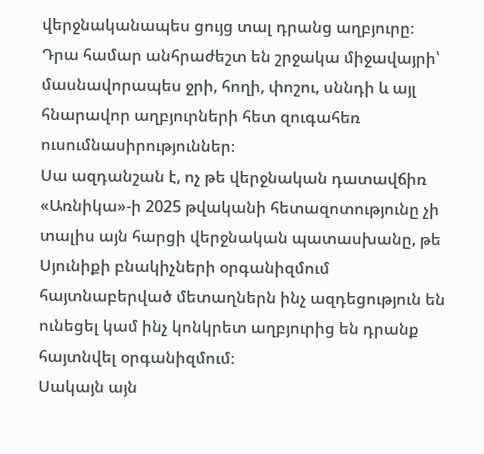վերջնականապես ցույց տալ դրանց աղբյուրը։ Դրա համար անհրաժեշտ են շրջակա միջավայրի՝ մասնավորապես ջրի, հողի, փոշու, սննդի և այլ հնարավոր աղբյուրների հետ զուգահեռ ուսումնասիրություններ։
Սա ազդանշան է, ոչ թե վերջնական դատավճիռ
«Առնիկա»-ի 2025 թվականի հետազոտությունը չի տալիս այն հարցի վերջնական պատասխանը, թե Սյունիքի բնակիչների օրգանիզմում հայտնաբերված մետաղներն ինչ ազդեցություն են ունեցել կամ ինչ կոնկրետ աղբյուրից են դրանք հայտնվել օրգանիզմում։
Սակայն այն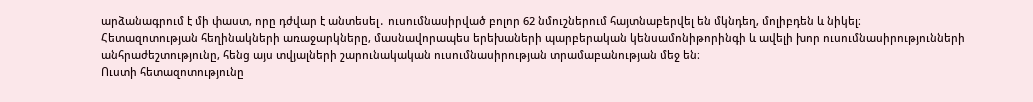արձանագրում է մի փաստ, որը դժվար է անտեսել․ ուսումնասիրված բոլոր 62 նմուշներում հայտնաբերվել են մկնդեղ, մոլիբդեն և նիկել։
Հետազոտության հեղինակների առաջարկները, մասնավորապես երեխաների պարբերական կենսամոնիթորինգի և ավելի խոր ուսումնասիրությունների անհրաժեշտությունը, հենց այս տվյալների շարունակական ուսումնասիրության տրամաբանության մեջ են։
Ուստի հետազոտությունը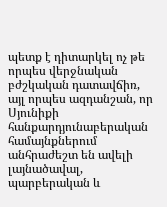պետք է դիտարկել ոչ թե որպես վերջնական բժշկական դատավճիռ, այլ որպես ազդանշան, որ Սյունիքի հանքարդյունաբերական համայնքներում անհրաժեշտ են ավելի լայնածավալ, պարբերական և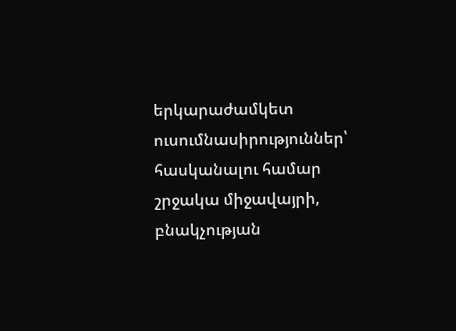երկարաժամկետ ուսումնասիրություններ՝ հասկանալու համար շրջակա միջավայրի, բնակչության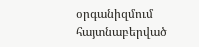օրգանիզմում հայտնաբերված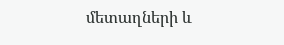մետաղների և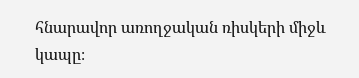հնարավոր առողջական ռիսկերի միջև կապը։